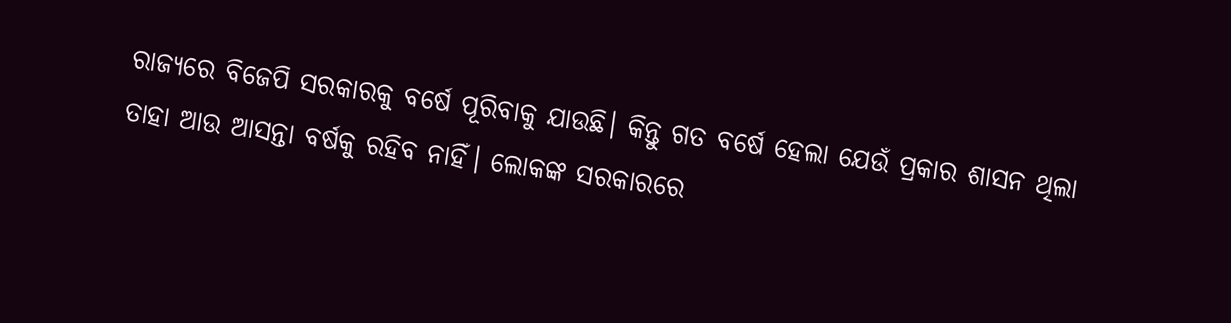ରାଜ୍ୟରେ ବିଜେପି ସରକାରକୁ ବର୍ଷେ ପୂରିବାକୁ ଯାଉଛି। କିନ୍ତୁ ଗତ ବର୍ଷେ ହେଲା ଯେଉଁ ପ୍ରକାର ଶାସନ ଥିଲା ତାହା ଆଉ ଆସନ୍ତା ବର୍ଷକୁ ରହିବ ନାହିଁ। ଲୋକଙ୍କ ସରକାରରେ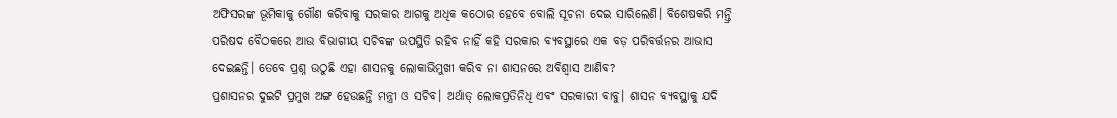ଅଫିସରଙ୍କ ଭୂମିକାକୁ ଗୌଣ କରିବାକୁ ସରକାର ଆଗକୁ ଅଧିକ କଠୋର ହେବେ ବୋଲି ସୂଚନା ଦେଇ ସାରିଲେଣି। ବିଶେଷକରି ମନ୍ତ୍ରି ପରିଷଦ ବୈଠକରେ ଆଉ ବିଭାଗୀୟ ସଚିବଙ୍କ ଉପସ୍ଥିତି ରହିବ ନାହିଁ କହି ସରକାର ବ୍ୟବସ୍ଥାରେ ଏକ ବଡ଼ ପରିବର୍ତ୍ତନର ଆଭାସ ଦେଇଛନ୍ତି। ତେବେ ପ୍ରଶ୍ନ ଉଠୁଛି ଏହା ଶାସନକୁ ଲୋକାଭିମୁଖୀ କରିବ ନା ଶାସନରେ ଅବିଶ୍ୱାସ ଆଣିବ?
ପ୍ରଶାସନର ଦୁଇଟି ପ୍ରମୁଖ ଅଙ୍ଗ ହେଉଛନ୍ତି ମନ୍ତ୍ରୀ ଓ ସଚିବ। ଅର୍ଥାତ୍ ଲୋକପ୍ରତିନିଧି ଏବଂ ସରକାରୀ ବାବୁ। ଶାସନ ବ୍ୟବସ୍ଥାକୁ ଯଦି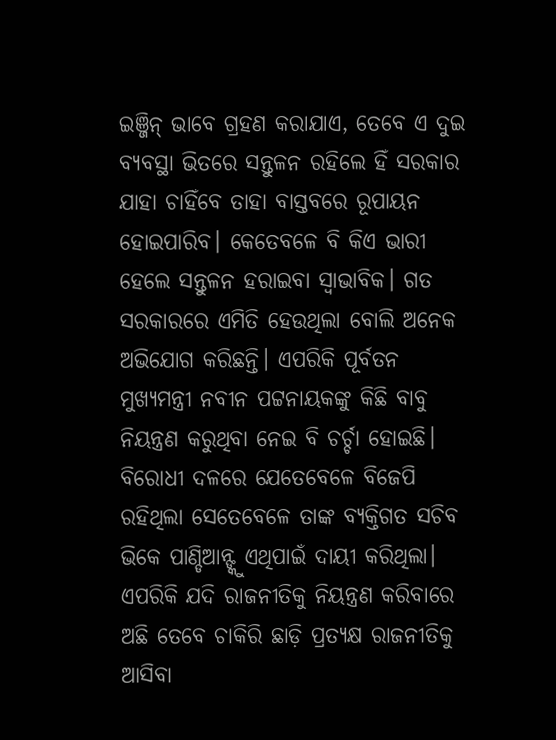ଇଞ୍ଜିନ୍ ଭାବେ ଗ୍ରହଣ କରାଯାଏ, ତେବେ ଏ ଦୁଇ ବ୍ୟବସ୍ଥା ଭିତରେ ସନ୍ତୁଳନ ରହିଲେ ହିଁ ସରକାର ଯାହା ଚାହିଁବେ ତାହା ବାସ୍ତବରେ ରୂପାୟନ ହୋଇପାରିବ। କେତେବଳେ ବି କିଏ ଭାରୀ ହେଲେ ସନ୍ତୁଳନ ହରାଇବା ସ୍ୱାଭାବିକ। ଗତ ସରକାରରେ ଏମିତି ହେଉଥିଲା ବୋଲି ଅନେକ ଅଭିଯୋଗ କରିଛନ୍ତି। ଏପରିକି ପୂର୍ବତନ ମୁଖ୍ୟମନ୍ତ୍ରୀ ନବୀନ ପଟ୍ଟନାୟକଙ୍କୁ କିଛି ବାବୁ ନିୟନ୍ତ୍ରଣ କରୁଥିବା ନେଇ ବି ଚର୍ଚ୍ଚା ହୋଇଛି।
ବିରୋଧୀ ଦଳରେ ଯେତେବେଳେ ବିଜେପି ରହିଥିଲା ସେତେବେଳେ ତାଙ୍କ ବ୍ୟକ୍ତିଗତ ସଚିବ ଭିକେ ପାଣ୍ଡିଆନ୍ଙ୍କୁ ଏଥିପାଇଁ ଦାୟୀ କରିଥିଲା। ଏପରିକି ଯଦି ରାଜନୀତିକୁ ନିୟନ୍ତ୍ରଣ କରିବାରେ ଅଛି ତେବେ ଚାକିରି ଛାଡ଼ି ପ୍ରତ୍ୟକ୍ଷ ରାଜନୀତିକୁ ଆସିବା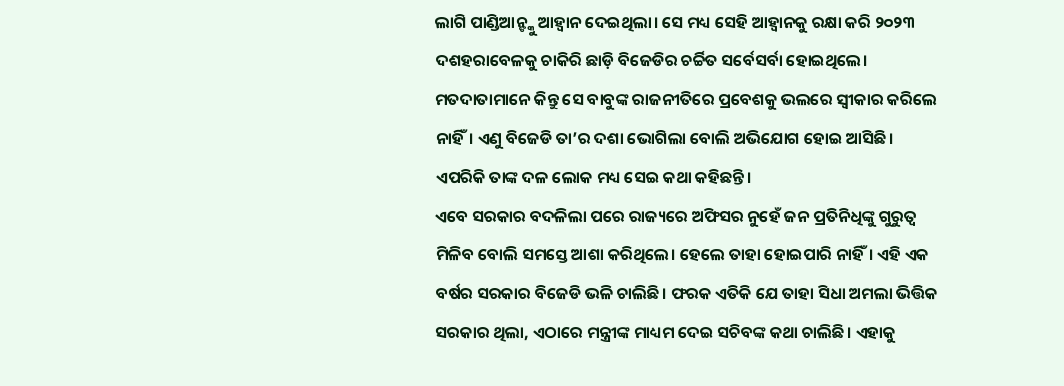ଲାଗି ପାଣ୍ଡିଆନ୍ଙ୍କୁ ଆହ୍ୱାନ ଦେଇଥିଲା। ସେ ମଧ୍ୟ ସେହି ଆହ୍ୱାନକୁ ରକ୍ଷା କରି ୨୦୨୩ ଦଶହରାବେଳକୁ ଚାକିରି ଛାଡ଼ି ବିଜେଡିର ଚର୍ଚ୍ଚିତ ସର୍ବେସର୍ବା ହୋଇଥିଲେ। ମତଦାତାମାନେ କିନ୍ତୁ ସେ ବାବୁଙ୍କ ରାଜନୀତିରେ ପ୍ରବେଶକୁ ଭଲରେ ସ୍ୱୀକାର କରିଲେ ନାହିଁ। ଏଣୁ ବିଜେଡି ତା’ର ଦଶା ଭୋଗିଲା ବୋଲି ଅଭିଯୋଗ ହୋଇ ଆସିଛି। ଏପରିକି ତାଙ୍କ ଦଳ ଲୋକ ମଧ୍ୟ ସେଇ କଥା କହିଛନ୍ତି।
ଏବେ ସରକାର ବଦଳିଲା ପରେ ରାଜ୍ୟରେ ଅଫିସର ନୁହେଁ ଜନ ପ୍ରତିନିଧିଙ୍କୁ ଗୁରୁତ୍ୱ ମିଳିବ ବୋଲି ସମସ୍ତେ ଆଶା କରିଥିଲେ। ହେଲେ ତାହା ହୋଇପାରି ନାହିଁ। ଏହି ଏକ ବର୍ଷର ସରକାର ବିଜେଡି ଭଳି ଚାଲିଛି। ଫରକ ଏତିକି ଯେ ତାହା ସିଧା ଅମଲା ଭିତ୍ତିକ ସରକାର ଥିଲା, ଏଠାରେ ମନ୍ତ୍ରୀଙ୍କ ମାଧ୍ୟମ ଦେଇ ସଚିବଙ୍କ କଥା ଚାଲିଛି। ଏହାକୁ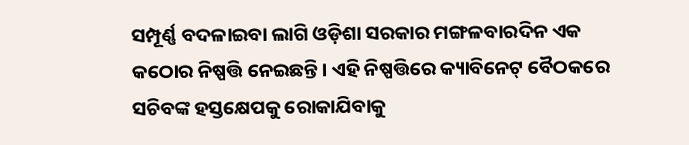ସମ୍ପୂର୍ଣ୍ଣ ବଦଳାଇବା ଲାଗି ଓଡ଼ିଶା ସରକାର ମଙ୍ଗଳବାରଦିନ ଏକ କଠୋର ନିଷ୍ପତ୍ତି ନେଇଛନ୍ତି। ଏହି ନିଷ୍ପତ୍ତିରେ କ୍ୟାବିନେଟ୍ ବୈଠକରେ ସଚିବଙ୍କ ହସ୍ତକ୍ଷେପକୁ ରୋକାଯିବାକୁ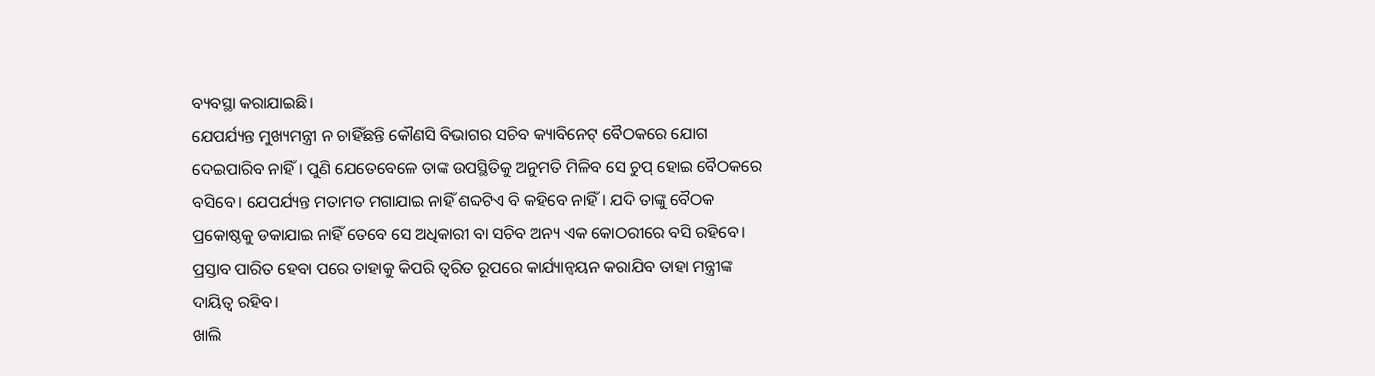ବ୍ୟବସ୍ଥା କରାଯାଇଛି।
ଯେପର୍ଯ୍ୟନ୍ତ ମୁଖ୍ୟମନ୍ତ୍ରୀ ନ ଚାହିଁଛନ୍ତି କୌଣସି ବିଭାଗର ସଚିବ କ୍ୟାବିନେଟ୍ ବୈଠକରେ ଯୋଗ ଦେଇପାରିବ ନାହିଁ। ପୁଣି ଯେତେବେଳେ ତାଙ୍କ ଉପସ୍ଥିତିକୁ ଅନୁମତି ମିଳିବ ସେ ଚୁପ୍ ହୋଇ ବୈଠକରେ ବସିବେ। ଯେପର୍ଯ୍ୟନ୍ତ ମତାମତ ମଗାଯାଇ ନାହିଁ ଶବ୍ଦଟିଏ ବି କହିବେ ନାହିଁ। ଯଦି ତାଙ୍କୁ ବୈଠକ ପ୍ରକୋଷ୍ଠକୁ ଡକାଯାଇ ନାହିଁ ତେବେ ସେ ଅଧିକାରୀ ବା ସଚିବ ଅନ୍ୟ ଏକ କୋଠରୀରେ ବସି ରହିବେ। ପ୍ରସ୍ତାବ ପାରିତ ହେବା ପରେ ତାହାକୁ କିପରି ତ୍ୱରିତ ରୂପରେ କାର୍ଯ୍ୟାନ୍ୱୟନ କରାଯିବ ତାହା ମନ୍ତ୍ରୀଙ୍କ ଦାୟିତ୍ୱ ରହିବ।
ଖାଲି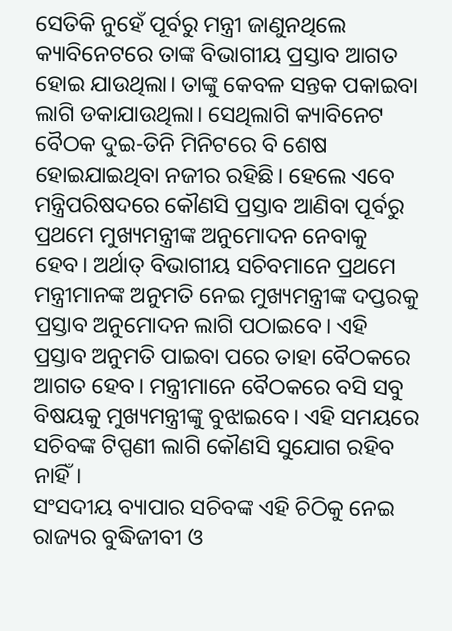ସେତିକି ନୁହେଁ ପୂର୍ବରୁ ମନ୍ତ୍ରୀ ଜାଣୁନଥିଲେ କ୍ୟାବିନେଟରେ ତାଙ୍କ ବିଭାଗୀୟ ପ୍ରସ୍ତାବ ଆଗତ ହୋଇ ଯାଉଥିଲା। ତାଙ୍କୁ କେବଳ ସନ୍ତକ ପକାଇବା ଲାଗି ଡକାଯାଉଥିଲା। ସେଥିଲାଗି କ୍ୟାବିନେଟ ବୈଠକ ଦୁଇ-ତିନି ମିନିଟରେ ବି ଶେଷ ହୋଇଯାଇଥିବା ନଜୀର ରହିଛି। ହେଲେ ଏବେ ମନ୍ତ୍ରିପରିଷଦରେ କୌଣସି ପ୍ରସ୍ତାବ ଆଣିବା ପୂର୍ବରୁ ପ୍ରଥମେ ମୁଖ୍ୟମନ୍ତ୍ରୀଙ୍କ ଅନୁମୋଦନ ନେବାକୁ ହେବ। ଅର୍ଥାତ୍ ବିଭାଗୀୟ ସଚିବମାନେ ପ୍ରଥମେ ମନ୍ତ୍ରୀମାନଙ୍କ ଅନୁମତି ନେଇ ମୁଖ୍ୟମନ୍ତ୍ରୀଙ୍କ ଦପ୍ତରକୁ ପ୍ରସ୍ତାବ ଅନୁମୋଦନ ଲାଗି ପଠାଇବେ। ଏହି ପ୍ରସ୍ତାବ ଅନୁମତି ପାଇବା ପରେ ତାହା ବୈଠକରେ ଆଗତ ହେବ। ମନ୍ତ୍ରୀମାନେ ବୈଠକରେ ବସି ସବୁ ବିଷୟକୁ ମୁଖ୍ୟମନ୍ତ୍ରୀଙ୍କୁ ବୁଝାଇବେ। ଏହି ସମୟରେ ସଚିବଙ୍କ ଟିପ୍ପଣୀ ଲାଗି କୌଣସି ସୁଯୋଗ ରହିବ ନାହିଁ।
ସଂସଦୀୟ ବ୍ୟାପାର ସଚିବଙ୍କ ଏହି ଚିଠିକୁ ନେଇ ରାଜ୍ୟର ବୁଦ୍ଧିଜୀବୀ ଓ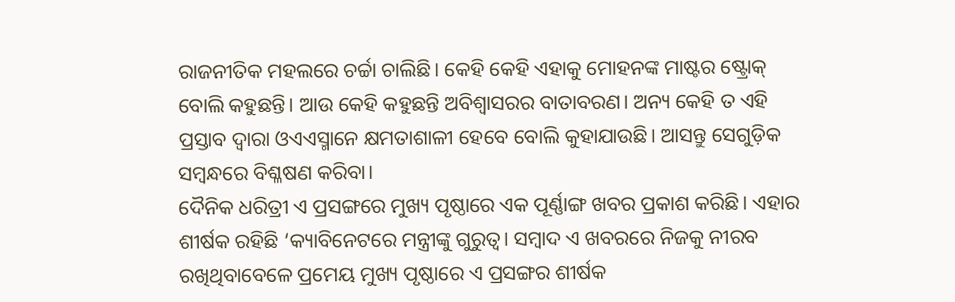ରାଜନୀତିକ ମହଲରେ ଚର୍ଚ୍ଚା ଚାଲିଛି। କେହି କେହି ଏହାକୁ ମୋହନଙ୍କ ମାଷ୍ଟର ଷ୍ଟ୍ରୋକ୍ ବୋଲି କହୁଛନ୍ତି। ଆଉ କେହି କହୁଛନ୍ତି ଅବିଶ୍ୱାସରର ବାତାବରଣ। ଅନ୍ୟ କେହି ତ ଏହି ପ୍ରସ୍ତାବ ଦ୍ୱାରା ଓଏଏସ୍ମାନେ କ୍ଷମତାଶାଳୀ ହେବେ ବୋଲି କୁହାଯାଉଛି। ଆସନ୍ତୁ ସେଗୁଡ଼ିକ ସମ୍ବନ୍ଧରେ ବିଶ୍ଳଷଣ କରିବା।
ଦୈନିକ ଧରିତ୍ରୀ ଏ ପ୍ରସଙ୍ଗରେ ମୁଖ୍ୟ ପୃଷ୍ଠାରେ ଏକ ପୂର୍ଣ୍ଣାଙ୍ଗ ଖବର ପ୍ରକାଶ କରିଛି। ଏହାର ଶୀର୍ଷକ ରହିଛି ‘କ୍ୟାବିନେଟରେ ମନ୍ତ୍ରୀଙ୍କୁ ଗୁରୁତ୍ୱ। ସମ୍ବାଦ ଏ ଖବରରେ ନିଜକୁ ନୀରବ ରଖିଥିବାବେଳେ ପ୍ରମେୟ ମୁଖ୍ୟ ପୃଷ୍ଠାରେ ଏ ପ୍ରସଙ୍ଗର ଶୀର୍ଷକ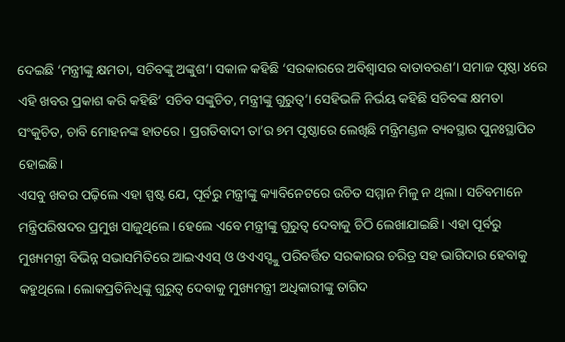ଦେଇଛି ‘ମନ୍ତ୍ରୀଙ୍କୁ କ୍ଷମତା, ସଚିବଙ୍କୁ ଅଙ୍କୁଶ’। ସକାଳ କହିଛି ‘ସରକାରରେ ଅବିଶ୍ୱାସର ବାତାବରଣ’। ସମାଜ ପୃଷ୍ଠା ୪ରେ ଏହି ଖବର ପ୍ରକାଶ କରି କହିଛି‘ ସଚିବ ସଙ୍କୁଚିତ, ମନ୍ତ୍ରୀଙ୍କୁ ଗୁରୁତ୍ୱ’। ସେହିଭଳି ନିର୍ଭୟ କହିଛି ସଚିବଙ୍କ କ୍ଷମତା ସଂକୁଚିତ, ଚାବି ମୋହନଙ୍କ ହାତରେ। ପ୍ରଗତିବାଦୀ ତା’ର ୭ମ ପୃଷ୍ଠାରେ ଲେଖିଛି ମନ୍ତ୍ରିମଣ୍ଡଳ ବ୍ୟବସ୍ଥାର ପୁନଃସ୍ଥାପିତ ହୋଇଛି।
ଏସବୁ ଖବର ପଢ଼ିଲେ ଏହା ସ୍ପଷ୍ଟ ଯେ, ପୂର୍ବରୁ ମନ୍ତ୍ରୀଙ୍କୁ କ୍ୟାବିନେଟରେ ଉଚିତ ସମ୍ମାନ ମିଳୁ ନ ଥିଲା। ସଚିବମାନେ ମନ୍ତ୍ରିପରିଷଦର ପ୍ରମୁଖ ସାଜୁଥିଲେ। ହେଲେ ଏବେ ମନ୍ତ୍ରୀଙ୍କୁ ଗୁରୁତ୍ୱ ଦେବାକୁ ଚିଠି ଲେଖାଯାଇଛି। ଏହା ପୂର୍ବରୁ ମୁଖ୍ୟମନ୍ତ୍ରୀ ବିଭିନ୍ନ ସଭାସମିତିରେ ଆଇଏଏସ୍ ଓ ଓଏଏସ୍ଙ୍କୁ ପରିବର୍ତ୍ତିତ ସରକାରର ଚରିତ୍ର ସହ ଭାଗିଦାର ହେବାକୁ କହୁଥିଲେ। ଲୋକପ୍ରତିନିଧିଙ୍କୁ ଗୁରୁତ୍ୱ ଦେବାକୁ ମୁଖ୍ୟମନ୍ତ୍ରୀ ଅଧିକାରୀଙ୍କୁ ତାଗିଦ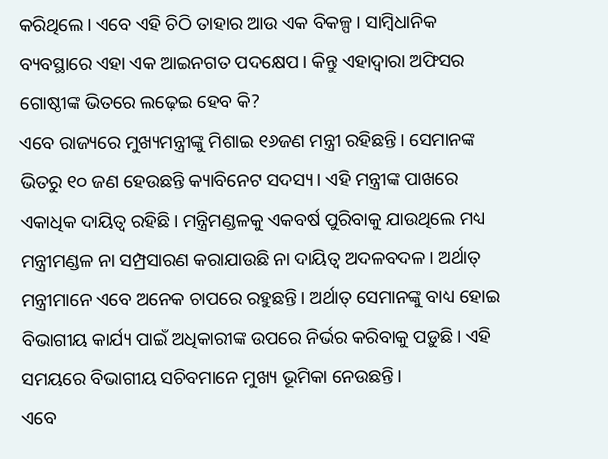କରିଥିଲେ। ଏବେ ଏହି ଚିଠି ତାହାର ଆଉ ଏକ ବିକଳ୍ପ। ସାମ୍ବିଧାନିକ ବ୍ୟବସ୍ଥାରେ ଏହା ଏକ ଆଇନଗତ ପଦକ୍ଷେପ। କିନ୍ତୁ ଏହାଦ୍ୱାରା ଅଫିସର ଗୋଷ୍ଠୀଙ୍କ ଭିତରେ ଲଢ଼େଇ ହେବ କି?
ଏବେ ରାଜ୍ୟରେ ମୁଖ୍ୟମନ୍ତ୍ରୀଙ୍କୁ ମିଶାଇ ୧୬ଜଣ ମନ୍ତ୍ରୀ ରହିଛନ୍ତି। ସେମାନଙ୍କ ଭିତରୁ ୧୦ ଜଣ ହେଉଛନ୍ତି କ୍ୟାବିନେଟ ସଦସ୍ୟ। ଏହି ମନ୍ତ୍ରୀଙ୍କ ପାଖରେ ଏକାଧିକ ଦାୟିତ୍ୱ ରହିଛି। ମନ୍ତ୍ରିମଣ୍ଡଳକୁ ଏକବର୍ଷ ପୁରିବାକୁ ଯାଉଥିଲେ ମଧ୍ୟ ମନ୍ତ୍ରୀମଣ୍ଡଳ ନା ସମ୍ପ୍ରସାରଣ କରାଯାଉଛି ନା ଦାୟିତ୍ୱ ଅଦଳବଦଳ। ଅର୍ଥାତ୍ ମନ୍ତ୍ରୀମାନେ ଏବେ ଅନେକ ଚାପରେ ରହୁଛନ୍ତି। ଅର୍ଥାତ୍ ସେମାନଙ୍କୁ ବାଧ୍ୟ ହୋଇ ବିଭାଗୀୟ କାର୍ଯ୍ୟ ପାଇଁ ଅଧିକାରୀଙ୍କ ଉପରେ ନିର୍ଭର କରିବାକୁ ପଡ଼ୁଛି। ଏହି ସମୟରେ ବିଭାଗୀୟ ସଚିବମାନେ ମୁଖ୍ୟ ଭୂମିକା ନେଉଛନ୍ତି।
ଏବେ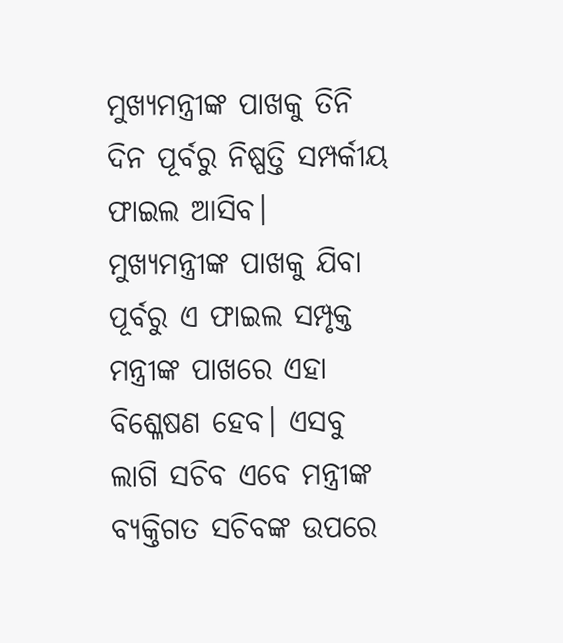ମୁଖ୍ୟମନ୍ତ୍ରୀଙ୍କ ପାଖକୁ ତିନି ଦିନ ପୂର୍ବରୁ ନିଷ୍ପତ୍ତି ସମ୍ପର୍କୀୟ ଫାଇଲ ଆସିବ। ମୁଖ୍ୟମନ୍ତ୍ରୀଙ୍କ ପାଖକୁ ଯିବା ପୂର୍ବରୁ ଏ ଫାଇଲ ସମ୍ପୃକ୍ତ ମନ୍ତ୍ରୀଙ୍କ ପାଖରେ ଏହା ବିଶ୍ଳେଷଣ ହେବ। ଏସବୁ ଲାଗି ସଚିବ ଏବେ ମନ୍ତ୍ରୀଙ୍କ ବ୍ୟକ୍ତିଗତ ସଚିବଙ୍କ ଉପରେ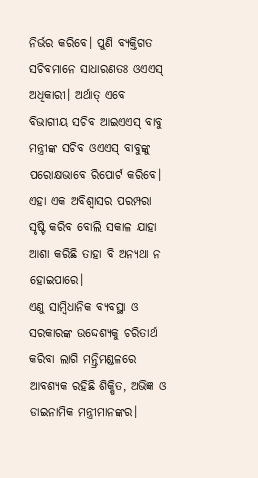ନିର୍ଭର କରିବେ। ପୁଣି ବ୍ୟକ୍ତିଗତ ସଚିବମାନେ ସାଧାରଣତଃ ଓଏଏସ୍ ଅଧିକାରୀ। ଅର୍ଥାତ୍ ଏବେ ବିଭାଗୀୟ ସଚିବ ଆଇଏଏସ୍ ବାବୁ ମନ୍ତ୍ରୀଙ୍କ ସଚିବ ଓଏଏସ୍ ବାବୁଙ୍କୁ ପରୋକ୍ଷଭାବେ ରିପୋର୍ଟ କରିବେ। ଏହା ଏକ ଅବିଶ୍ୱାସର ପରମ୍ପରା ସୃଷ୍ଟି କରିବ ବୋଲି ସକାଳ ଯାହା ଆଶା କରିଛି ତାହା ବି ଅନ୍ୟଥା ନ ହୋଇପାରେ।
ଏଣୁ ସାମ୍ବିଧାନିକ ବ୍ୟବସ୍ଥା ଓ ସରକାରଙ୍କ ଉଦ୍ଦେଶ୍ୟକୁ ଚରିତାର୍ଥ କରିବା ଲାଗି ମନ୍ତ୍ରିମଣ୍ଡଳରେ ଆବଶ୍ୟକ ରହିଛି ଶିକ୍ଷିତ, ଅଭିଜ୍ଞ ଓ ଡାଇନାମିକ ମନ୍ତ୍ରୀମାନଙ୍କର।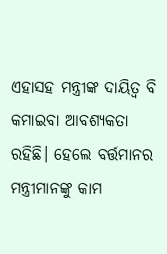ଏହାସହ ମନ୍ତ୍ରୀଙ୍କ ଦାୟିତ୍ୱ ବି କମାଇବା ଆବଶ୍ୟକତା ରହିଛି। ହେଲେ ବର୍ତ୍ତମାନର ମନ୍ତ୍ରୀମାନଙ୍କୁ କାମ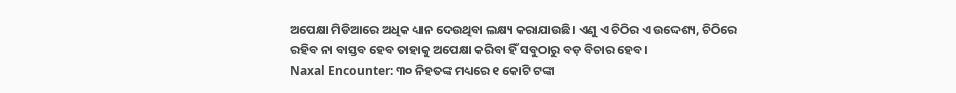ଅପେକ୍ଷା ମିଡିଆରେ ଅଧିକ ଧ୍ୟାନ ଦେଉଥିବା ଲକ୍ଷ୍ୟ କରାଯାଉଛି। ଏଣୁ ଏ ଚିଠିର ଏ ଉଦ୍ଦେଶ୍ୟ, ଚିଠିରେ ରହିବ ନା ବାସ୍ତବ ହେବ ତାହାକୁ ଅପେକ୍ଷା କରିବା ହିଁ ସବୁଠାରୁ ବଡ଼ ବିଚାର ହେବ।
Naxal Encounter: ୩୦ ନିହତଙ୍କ ମଧ୍ୟରେ ୧ କୋଟି ଟଙ୍କା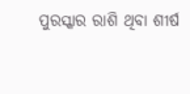ପୁରସ୍କାର ରାଶି ଥିବା ଶୀର୍ଷ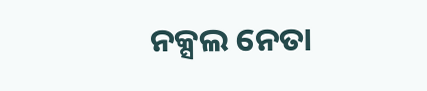ନକ୍ସଲ ନେତା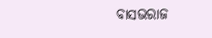ବାସଭରାଜ